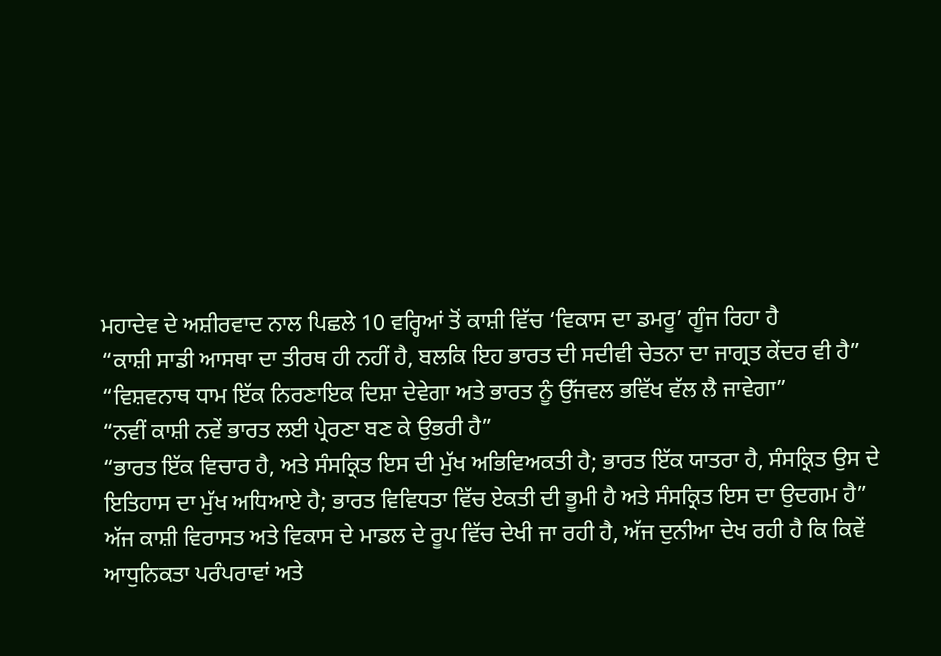ਮਹਾਦੇਵ ਦੇ ਅਸ਼ੀਰਵਾਦ ਨਾਲ ਪਿਛਲੇ 10 ਵਰ੍ਹਿਆਂ ਤੋਂ ਕਾਸ਼ੀ ਵਿੱਚ ‘ਵਿਕਾਸ ਦਾ ਡਮਰੂ’ ਗੂੰਜ ਰਿਹਾ ਹੈ
“ਕਾਸ਼ੀ ਸਾਡੀ ਆਸਥਾ ਦਾ ਤੀਰਥ ਹੀ ਨਹੀਂ ਹੈ, ਬਲਕਿ ਇਹ ਭਾਰਤ ਦੀ ਸਦੀਵੀ ਚੇਤਨਾ ਦਾ ਜਾਗ੍ਰਤ ਕੇਂਦਰ ਵੀ ਹੈ”
“ਵਿਸ਼ਵਨਾਥ ਧਾਮ ਇੱਕ ਨਿਰਣਾਇਕ ਦਿਸ਼ਾ ਦੇਵੇਗਾ ਅਤੇ ਭਾਰਤ ਨੂੰ ਉੱਜਵਲ ਭਵਿੱਖ ਵੱਲ ਲੈ ਜਾਵੇਗਾ”
“ਨਵੀਂ ਕਾਸ਼ੀ ਨਵੇਂ ਭਾਰਤ ਲਈ ਪ੍ਰੇਰਣਾ ਬਣ ਕੇ ਉਭਰੀ ਹੈ”
“ਭਾਰਤ ਇੱਕ ਵਿਚਾਰ ਹੈ, ਅਤੇ ਸੰਸਕ੍ਰਿਤ ਇਸ ਦੀ ਮੁੱਖ ਅਭਿਵਿਅਕਤੀ ਹੈ; ਭਾਰਤ ਇੱਕ ਯਾਤਰਾ ਹੈ, ਸੰਸਕ੍ਰਿਤ ਉਸ ਦੇ ਇਤਿਹਾਸ ਦਾ ਮੁੱਖ ਅਧਿਆਏ ਹੈ; ਭਾਰਤ ਵਿਵਿਧਤਾ ਵਿੱਚ ਏਕਤੀ ਦੀ ਭੂਮੀ ਹੈ ਅਤੇ ਸੰਸਕ੍ਰਿਤ ਇਸ ਦਾ ਉਦਗਮ ਹੈ”
ਅੱਜ ਕਾਸ਼ੀ ਵਿਰਾਸਤ ਅਤੇ ਵਿਕਾਸ ਦੇ ਮਾਡਲ ਦੇ ਰੂਪ ਵਿੱਚ ਦੇਖੀ ਜਾ ਰਹੀ ਹੈ, ਅੱਜ ਦੁਨੀਆ ਦੇਖ ਰਹੀ ਹੈ ਕਿ ਕਿਵੇਂ ਆਧੁਨਿਕਤਾ ਪਰੰਪਰਾਵਾਂ ਅਤੇ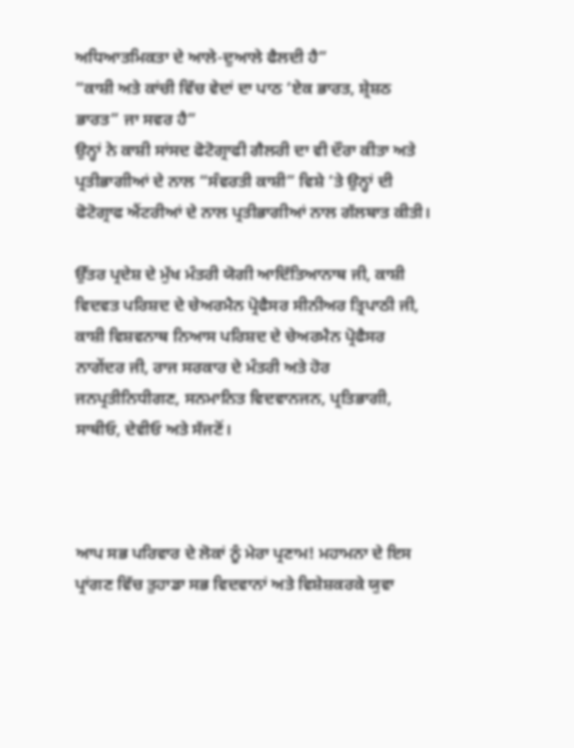ਅਧਿਆਤਮਿਕਤਾ ਦੇ ਆਲੇ-ਦੁਆਲੇ ਫੈਲਦੀ ਹੈ”
“ਕਾਸ਼ੀ ਅਤੇ ਕਾਂਚੀ ਵਿੱਚ ਵੇਦਾਂ ਦਾ ਪਾਠ ‘ਏਕ ਭਾਰਤ, ਸ਼੍ਰੇਸ਼ਠ ਭਾਰਤ” ਜਾ ਸਵਰ ਹੈ”
ਉਨ੍ਹਾਂ ਨੇ ਕਾਸ਼ੀ ਸਾਂਸਦ ਫੋਟੋਗ੍ਰਾਫੀ ਗੈਲਰੀ ਦਾ ਵੀ ਦੌਰਾ ਕੀਤਾ ਅਤੇ ਪ੍ਰਤੀਭਾਗੀਆਂ ਦੇ ਨਾਲ “ਸੰਵਰਤੀ ਕਾਸ਼ੀ” ਵਿਸ਼ੇ ‘ਤੇ ਉਨ੍ਹਾਂ ਦੀ ਫੋਟੋਗ੍ਰਾਫ ਐਂਟਰੀਆਂ ਦੇ ਨਾਲ ਪ੍ਰਤੀਭਾਗੀਆਂ ਨਾਲ ਗੱਲਬਾਤ ਕੀਤੀ।

ਉੱਤਰ ਪ੍ਰਦੇਸ਼ ਦੇ ਮੁੱਖ ਮੰਤਰੀ ਯੋਗੀ ਆਦਿੱਤਿਆਨਾਥ ਜੀ, ਕਾਸ਼ੀ ਵਿਦਵਤ ਪਰਿਸ਼ਦ ਦੇ ਚੇਅਰਮੈਨ ਪ੍ਰੋਫੈਸਰ ਸੀਨੀਅਰ ਤ੍ਰਿਪਾਠੀ ਜੀ, ਕਾਸ਼ੀ ਵਿਸ਼ਵਨਾਥ ਨਿਆਸ ਪਰਿਸ਼ਦ ਦੇ ਚੇਅਰਮੈਨ ਪ੍ਰੋਫੈਸਰ ਨਾਗੇਂਦਰ ਜੀ, ਰਾਜ ਸਰਕਾਰ ਦੇ ਮੰਤਰੀ ਅਤੇ ਹੋਰ ਜਨਪ੍ਰਤੀਨਿਧੀਗਣ, ਸਨਮਾਨਿਤ ਵਿਦਵਾਨਜਨ, ਪ੍ਰਤਿਭਾਗੀ, ਸਾਥੀਓ, ਦੇਵੀਓ ਅਤੇ ਸੱਜਣੋਂ।



ਆਪ ਸਭ ਪਰਿਵਾਰ ਦੇ ਲੋਕਾਂ ਨੂੰ ਮੇਰਾ ਪ੍ਰਣਾਮ! ਮਹਾਮਨਾ ਦੇ ਇਸ ਪ੍ਰਾਂਗਣ ਵਿੱਚ ਤੁਹਾਡਾ ਸਭ ਵਿਦਵਾਨਾਂ ਅਤੇ ਵਿਸ਼ੇਸ਼ਕਰਕੇ ਯੁਵਾ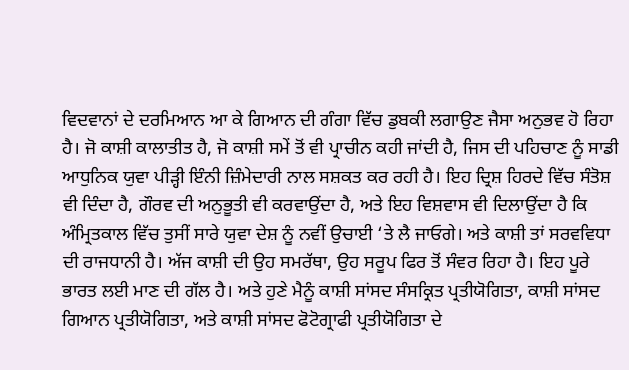ਵਿਦਵਾਨਾਂ ਦੇ ਦਰਮਿਆਨ ਆ ਕੇ ਗਿਆਨ ਦੀ ਗੰਗਾ ਵਿੱਚ ਡੁਬਕੀ ਲਗਾਉਣ ਜੈਸਾ ਅਨੁਭਵ ਹੋ ਰਿਹਾ ਹੈ। ਜੋ ਕਾਸ਼ੀ ਕਾਲਾਤੀਤ ਹੈ, ਜੋ ਕਾਸ਼ੀ ਸਮੇਂ ਤੋਂ ਵੀ ਪ੍ਰਾਚੀਨ ਕਹੀ ਜਾਂਦੀ ਹੈ, ਜਿਸ ਦੀ ਪਹਿਚਾਣ ਨੂੰ ਸਾਡੀ ਆਧੁਨਿਕ ਯੁਵਾ ਪੀੜ੍ਹੀ ਇੰਨੀ ਜ਼ਿੰਮੇਦਾਰੀ ਨਾਲ ਸਸ਼ਕਤ ਕਰ ਰਹੀ ਹੈ। ਇਹ ਦ੍ਰਿਸ਼ ਹਿਰਦੇ ਵਿੱਚ ਸੰਤੋਸ਼ ਵੀ ਦਿੰਦਾ ਹੈ, ਗੌਰਵ ਦੀ ਅਨੁਭੂਤੀ ਵੀ ਕਰਵਾਉਂਦਾ ਹੈ, ਅਤੇ ਇਹ ਵਿਸ਼ਵਾਸ ਵੀ ਦਿਲਾਉਂਦਾ ਹੈ ਕਿ ਅੰਮ੍ਰਿਤਕਾਲ ਵਿੱਚ ਤੁਸੀਂ ਸਾਰੇ ਯੁਵਾ ਦੇਸ਼ ਨੂੰ ਨਵੀਂ ਉਚਾਈ ‘ਤੇ ਲੈ ਜਾਓਗੇ। ਅਤੇ ਕਾਸ਼ੀ ਤਾਂ ਸਰਵਵਿਧਾ ਦੀ ਰਾਜਧਾਨੀ ਹੈ। ਅੱਜ ਕਾਸ਼ੀ ਦੀ ਉਹ ਸਮਰੱਥਾ, ਉਹ ਸਰੂਪ ਫਿਰ ਤੋਂ ਸੰਵਰ ਰਿਹਾ ਹੈ। ਇਹ ਪੂਰੇ ਭਾਰਤ ਲਈ ਮਾਣ ਦੀ ਗੱਲ ਹੈ। ਅਤੇ ਹੁਣੇ ਮੈਨੂੰ ਕਾਸ਼ੀ ਸਾਂਸਦ ਸੰਸਕ੍ਰਿਤ ਪ੍ਰਤੀਯੋਗਿਤਾ, ਕਾਸ਼ੀ ਸਾਂਸਦ ਗਿਆਨ ਪ੍ਰਤੀਯੋਗਿਤਾ, ਅਤੇ ਕਾਸ਼ੀ ਸਾਂਸਦ ਫੋਟੋਗ੍ਰਾਫੀ ਪ੍ਰਤੀਯੋਗਿਤਾ ਦੇ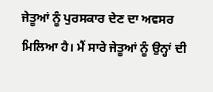ਜੇਤੂਆਂ ਨੂੰ ਪੁਰਸਕਾਰ ਦੇਣ ਦਾ ਅਵਸਰ ਮਿਲਿਆ ਹੈ। ਮੈਂ ਸਾਰੇ ਜੇਤੂਆਂ ਨੂੰ ਉਨ੍ਹਾਂ ਦੀ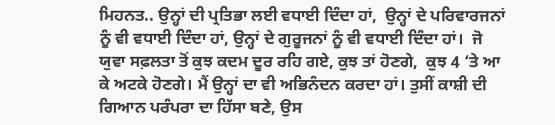ਮਿਹਨਤ.. ਉਨ੍ਹਾਂ ਦੀ ਪ੍ਰਤਿਭਾ ਲਈ ਵਧਾਈ ਦਿੰਦਾ ਹਾਂ,  ਉਨ੍ਹਾਂ ਦੇ ਪਰਿਵਾਰਜਨਾਂ ਨੂੰ ਵੀ ਵਧਾਈ ਦਿੰਦਾ ਹਾਂ, ਉਨ੍ਹਾਂ ਦੇ ਗੁਰੂਜਨਾਂ ਨੂੰ ਵੀ ਵਧਾਈ ਦਿੰਦਾ ਹਾਂ।  ਜੋ ਯੁਵਾ ਸਫ਼ਲਤਾ ਤੋਂ ਕੁਝ ਕਦਮ ਦੂਰ ਰਹਿ ਗਏ, ਕੁਝ ਤਾਂ ਹੋਣਗੇ,  ਕੁਝ 4 ‘ਤੇ ਆ ਕੇ ਅਟਕੇ ਹੋਣਗੇ। ਮੈਂ ਉਨ੍ਹਾਂ ਦਾ ਵੀ ਅਭਿਨੰਦਨ ਕਰਦਾ ਹਾਂ। ਤੁਸੀਂ ਕਾਸ਼ੀ ਦੀ ਗਿਆਨ ਪਰੰਪਰਾ ਦਾ ਹਿੱਸਾ ਬਣੇ, ਉਸ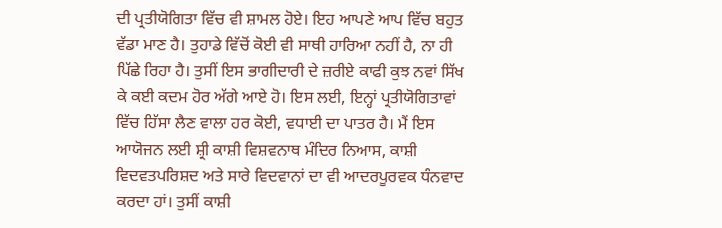ਦੀ ਪ੍ਰਤੀਯੋਗਿਤਾ ਵਿੱਚ ਵੀ ਸ਼ਾਮਲ ਹੋਏ। ਇਹ ਆਪਣੇ ਆਪ ਵਿੱਚ ਬਹੁਤ ਵੱਡਾ ਮਾਣ ਹੈ। ਤੁਹਾਡੇ ਵਿੱਚੋਂ ਕੋਈ ਵੀ ਸਾਥੀ ਹਾਰਿਆ ਨਹੀਂ ਹੈ, ਨਾ ਹੀ ਪਿੱਛੇ ਰਿਹਾ ਹੈ। ਤੁਸੀਂ ਇਸ ਭਾਗੀਦਾਰੀ ਦੇ ਜ਼ਰੀਏ ਕਾਫੀ ਕੁਝ ਨਵਾਂ ਸਿੱਖ ਕੇ ਕਈ ਕਦਮ ਹੋਰ ਅੱਗੇ ਆਏ ਹੋ। ਇਸ ਲਈ, ਇਨ੍ਹਾਂ ਪ੍ਰਤੀਯੋਗਿਤਾਵਾਂ ਵਿੱਚ ਹਿੱਸਾ ਲੈਣ ਵਾਲਾ ਹਰ ਕੋਈ, ਵਧਾਈ ਦਾ ਪਾਤਰ ਹੈ। ਮੈਂ ਇਸ ਆਯੋਜਨ ਲਈ ਸ਼੍ਰੀ ਕਾਸ਼ੀ ਵਿਸ਼ਵਨਾਥ ਮੰਦਿਰ ਨਿਆਸ, ਕਾਸ਼ੀ ਵਿਦਵਤਪਰਿਸ਼ਦ ਅਤੇ ਸਾਰੇ ਵਿਦਵਾਨਾਂ ਦਾ ਵੀ ਆਦਰਪੂਰਵਕ ਧੰਨਵਾਦ ਕਰਦਾ ਹਾਂ। ਤੁਸੀਂ ਕਾਸ਼ੀ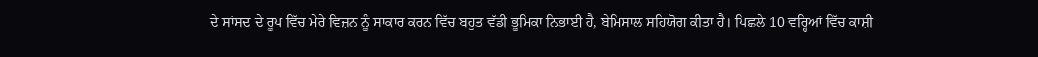ਦੇ ਸਾਂਸਦ ਦੇ ਰੂਪ ਵਿੱਚ ਮੇਰੇ ਵਿਜ਼ਨ ਨੂੰ ਸਾਕਾਰ ਕਰਨ ਵਿੱਚ ਬਹੁਤ ਵੱਡੀ ਭੂਮਿਕਾ ਨਿਭਾਈ ਹੈ, ਬੇਮਿਸਾਲ ਸਹਿਯੋਗ ਕੀਤਾ ਹੈ। ਪਿਛਲੇ 10 ਵਰ੍ਹਿਆਂ ਵਿੱਚ ਕਾਸ਼ੀ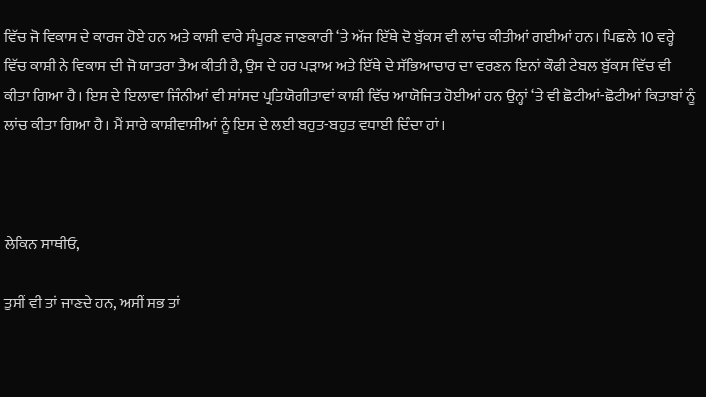ਵਿੱਚ ਜੋ ਵਿਕਾਸ ਦੇ ਕਾਰਜ ਹੋਏ ਹਨ ਅਤੇ ਕਾਸ਼ੀ ਵਾਰੇ ਸੰਪੂਰਣ ਜਾਣਕਾਰੀ ‘ਤੇ ਅੱਜ ਇੱਥੇ ਦੋ ਬੁੱਕਸ ਵੀ ਲਾਂਚ ਕੀਤੀਆਂ ਗਈਆਂ ਹਨ। ਪਿਛਲੇ 10 ਵਰ੍ਹੇ ਵਿੱਚ ਕਾਸ਼ੀ ਨੇ ਵਿਕਾਸ ਦੀ ਜੋ ਯਾਤਰਾ ਤੈਅ ਕੀਤੀ ਹੈ, ਉਸ ਦੇ ਹਰ ਪੜਾਅ ਅਤੇ ਇੱਥੇ ਦੇ ਸੱਭਿਆਚਾਰ ਦਾ ਵਰਣਨ ਇਨਾਂ ਕੌਫੀ ਟੇਬਲ ਬੁੱਕਸ ਵਿੱਚ ਵੀ ਕੀਤਾ ਗਿਆ ਹੈ। ਇਸ ਦੇ ਇਲਾਵਾ ਜਿੰਨੀਆਂ ਵੀ ਸਾਂਸਦ ਪ੍ਰਤਿਯੋਗੀਤਾਵਾਂ ਕਾਸ਼ੀ ਵਿੱਚ ਆਯੋਜਿਤ ਹੋਈਆਂ ਹਨ ਉਨ੍ਹਾਂ ‘ਤੇ ਵੀ ਛੋਟੀਆਂ-ਛੋਟੀਆਂ ਕਿਤਾਬਾਂ ਨੂੰ ਲਾਂਚ ਕੀਤਾ ਗਿਆ ਹੈ। ਮੈਂ ਸਾਰੇ ਕਾਸ਼ੀਵਾਸੀਆਂ ਨੂੰ ਇਸ ਦੇ ਲਈ ਬਹੁਤ-ਬਹੁਤ ਵਧਾਈ ਦਿੰਦਾ ਹਾਂ।



ਲੇਕਿਨ ਸਾਥੀਓ,

ਤੁਸੀਂ ਵੀ ਤਾਂ ਜਾਣਦੇ ਹਨ, ਅਸੀਂ ਸਭ ਤਾਂ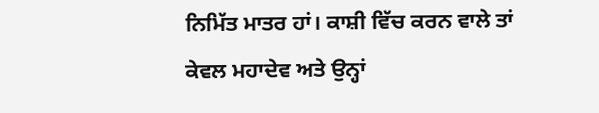ਨਿਮਿੱਤ ਮਾਤਰ ਹਾਂ। ਕਾਸ਼ੀ ਵਿੱਚ ਕਰਨ ਵਾਲੇ ਤਾਂ ਕੇਵਲ ਮਹਾਦੇਵ ਅਤੇ ਉਨ੍ਹਾਂ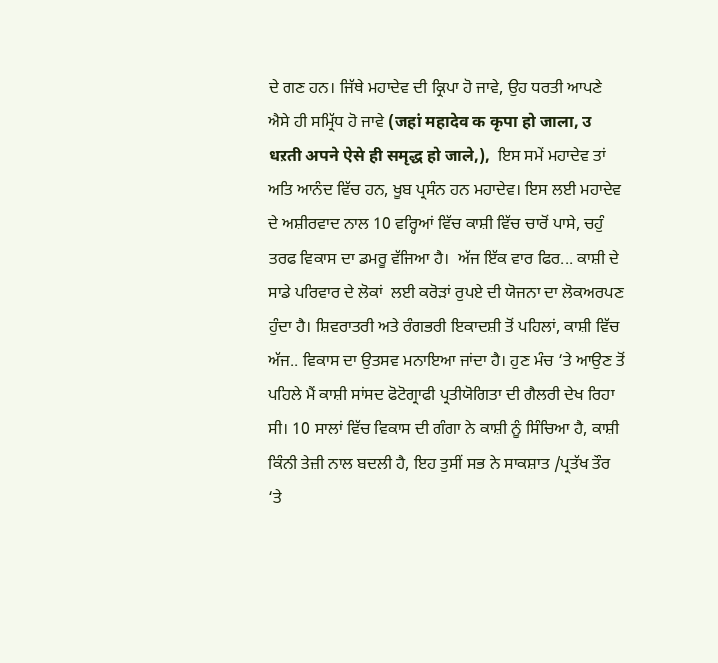ਦੇ ਗਣ ਹਨ। ਜਿੱਥੇ ਮਹਾਦੇਵ ਦੀ ਕ੍ਰਿਪਾ ਹੋ ਜਾਵੇ, ਉਹ ਧਰਤੀ ਆਪਣੇ ਐਸੇ ਹੀ ਸਮ੍ਰਿੱਧ ਹੋ ਜਾਵੇ (जहां महादेव क कृपा हो जाला, उ धऱती अपने ऐसे ही समृद्ध हो जाले,),  ਇਸ ਸਮੇਂ ਮਹਾਦੇਵ ਤਾਂ ਅਤਿ ਆਨੰਦ ਵਿੱਚ ਹਨ, ਖੂਬ ਪ੍ਰਸੰਨ ਹਨ ਮਹਾਦੇਵ। ਇਸ ਲਈ ਮਹਾਦੇਵ ਦੇ ਅਸ਼ੀਰਵਾਦ ਨਾਲ 10 ਵਰ੍ਹਿਆਂ ਵਿੱਚ ਕਾਸ਼ੀ ਵਿੱਚ ਚਾਰੋਂ ਪਾਸੇ, ਚਹੁੰ ਤਰਫ ਵਿਕਾਸ ਦਾ ਡਮਰੂ ਵੱਜਿਆ ਹੈ।  ਅੱਜ ਇੱਕ ਵਾਰ ਫਿਰ... ਕਾਸ਼ੀ ਦੇ ਸਾਡੇ ਪਰਿਵਾਰ ਦੇ ਲੋਕਾਂ  ਲਈ ਕਰੋੜਾਂ ਰੁਪਏ ਦੀ ਯੋਜਨਾ ਦਾ ਲੋਕਅਰਪਣ ਹੁੰਦਾ ਹੈ। ਸ਼ਿਵਰਾਤਰੀ ਅਤੇ ਰੰਗਭਰੀ ਇਕਾਦਸ਼ੀ ਤੋਂ ਪਹਿਲਾਂ, ਕਾਸ਼ੀ ਵਿੱਚ ਅੱਜ.. ਵਿਕਾਸ ਦਾ ਉਤਸਵ ਮਨਾਇਆ ਜਾਂਦਾ ਹੈ। ਹੁਣ ਮੰਚ ‘ਤੇ ਆਉਣ ਤੋਂ ਪਹਿਲੇ ਮੈਂ ਕਾਸ਼ੀ ਸਾਂਸਦ ਫੋਟੋਗ੍ਰਾਫੀ ਪ੍ਰਤੀਯੋਗਿਤਾ ਦੀ ਗੈਲਰੀ ਦੇਖ ਰਿਹਾ ਸੀ। 10 ਸਾਲਾਂ ਵਿੱਚ ਵਿਕਾਸ ਦੀ ਗੰਗਾ ਨੇ ਕਾਸ਼ੀ ਨੂੰ ਸਿੰਚਿਆ ਹੈ, ਕਾਸ਼ੀ ਕਿੰਨੀ ਤੇਜ਼ੀ ਨਾਲ ਬਦਲੀ ਹੈ, ਇਹ ਤੁਸੀਂ ਸਭ ਨੇ ਸਾਕਸ਼ਾਤ /ਪ੍ਰਤੱਖ ਤੌਰ ‘ਤੇ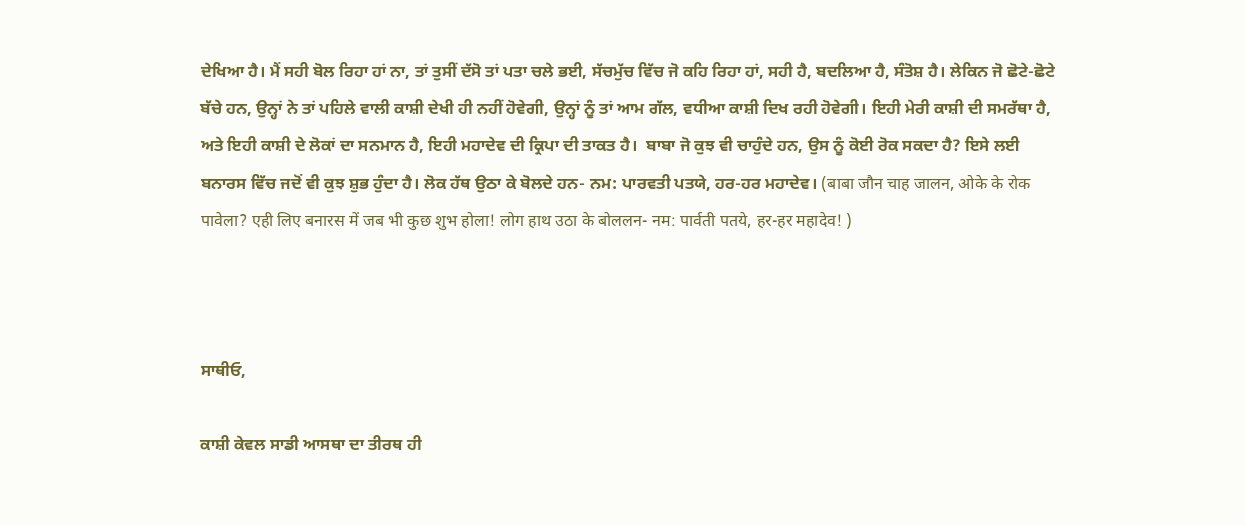ਦੇਖਿਆ ਹੈ। ਮੈਂ ਸਹੀ ਬੋਲ ਰਿਹਾ ਹਾਂ ਨਾ, ਤਾਂ ਤੁਸੀਂ ਦੱਸੋ ਤਾਂ ਪਤਾ ਚਲੇ ਭਈ, ਸੱਚਮੁੱਚ ਵਿੱਚ ਜੋ ਕਹਿ ਰਿਹਾ ਹਾਂ, ਸਹੀ ਹੈ, ਬਦਲਿਆ ਹੈ, ਸੰਤੋਸ਼ ਹੈ। ਲੇਕਿਨ ਜੋ ਛੋਟੇ-ਛੋਟੇ ਬੱਚੇ ਹਨ, ਉਨ੍ਹਾਂ ਨੇ ਤਾਂ ਪਹਿਲੇ ਵਾਲੀ ਕਾਸ਼ੀ ਦੇਖੀ ਹੀ ਨਹੀਂ ਹੋਵੇਗੀ, ਉਨ੍ਹਾਂ ਨੂੰ ਤਾਂ ਆਮ ਗੱਲ, ਵਧੀਆ ਕਾਸ਼ੀ ਦਿਖ ਰਹੀ ਹੋਵੇਗੀ। ਇਹੀ ਮੇਰੀ ਕਾਸ਼ੀ ਦੀ ਸਮਰੱਥਾ ਹੈ, ਅਤੇ ਇਹੀ ਕਾਸ਼ੀ ਦੇ ਲੋਕਾਂ ਦਾ ਸਨਮਾਨ ਹੈ, ਇਹੀ ਮਹਾਦੇਵ ਦੀ ਕ੍ਰਿਪਾ ਦੀ ਤਾਕਤ ਹੈ।  ਬਾਬਾ ਜੋ ਕੁਝ ਵੀ ਚਾਹੁੰਦੇ ਹਨ, ਉਸ ਨੂੰ ਕੋਈ ਰੋਕ ਸਕਦਾ ਹੈ? ਇਸੇ ਲਈ ਬਨਾਰਸ ਵਿੱਚ ਜਦੋਂ ਵੀ ਕੁਝ ਸ਼ੁਭ ਹੁੰਦਾ ਹੈ। ਲੋਕ ਹੱਥ ਉਠਾ ਕੇ ਬੋਲਦੇ ਹਨ- ਨਮ: ਪਾਰਵਤੀ ਪਤਯੇ, ਹਰ-ਹਰ ਮਹਾਦੇਵ। (बाबा जौन चाह जालन, ओके के रोक पावेला? एही लिए बनारस में जब भी कुछ शुभ होला! लोग हाथ उठा के बोललन- नम: पार्वती पतये, हर-हर महादेव! )



ਸਾਥੀਓ,

ਕਾਸ਼ੀ ਕੇਵਲ ਸਾਡੀ ਆਸਥਾ ਦਾ ਤੀਰਥ ਹੀ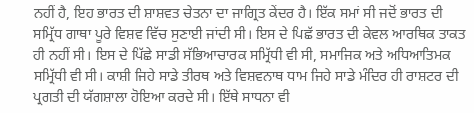ਨਹੀਂ ਹੈ, ਇਹ ਭਾਰਤ ਦੀ ਸ਼ਾਸ਼ਵਤ ਚੇਤਨਾ ਦਾ ਜਾਗ੍ਰਿਤ ਕੇਂਦਰ ਹੈ। ਇੱਕ ਸਮਾਂ ਸੀ ਜਦੋਂ ਭਾਰਤ ਦੀ ਸਮ੍ਰਿੱਧ ਗਾਥਾ ਪੂਰੇ ਵਿਸ਼ਵ ਵਿੱਚ ਸੁਣਾਈ ਜਾਂਦੀ ਸੀ। ਇਸ ਦੇ ਪਿਛੱ ਭਾਰਤ ਦੀ ਕੇਵਲ ਆਰਥਿਕ ਤਾਕਤ ਹੀ ਨਹੀਂ ਸੀ। ਇਸ ਦੇ ਪਿੱਛੇ ਸਾਡੀ ਸੱਭਿਆਚਾਰਕ ਸਮ੍ਰਿੱਧੀ ਵੀ ਸੀ, ਸਮਾਜਿਕ ਅਤੇ ਅਧਿਆਤਿਮਕ ਸਮ੍ਰਿੱਧੀ ਵੀ ਸੀ। ਕਾਸ਼ੀ ਜਿਹੇ ਸਾਡੇ ਤੀਰਥ ਅਤੇ ਵਿਸ਼ਵਨਾਥ ਧਾਮ ਜਿਹੇ ਸਾਡੇ ਮੰਦਿਰ ਹੀ ਰਾਸ਼ਟਰ ਦੀ ਪ੍ਰਗਤੀ ਦੀ ਯੱਗਸ਼ਾਲਾ ਹੋਇਆ ਕਰਦੇ ਸੀ। ਇੱਥੇ ਸਾਧਨਾ ਵੀ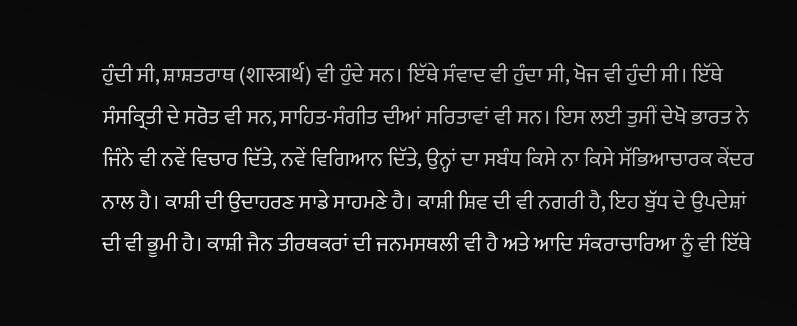ਹੁੰਦੀ ਸੀ, ਸ਼ਾਸ਼ਤਰਾਥ (शास्त्रार्थ) ਵੀ ਹੁੰਦੇ ਸਨ। ਇੱਥੇ ਸੰਵਾਦ ਵੀ ਹੁੰਦਾ ਸੀ, ਖੋਜ ਵੀ ਹੁੰਦੀ ਸੀ। ਇੱਥੇ ਸੰਸਕ੍ਰਿਤੀ ਦੇ ਸਰੋਤ ਵੀ ਸਨ, ਸਾਹਿਤ-ਸੰਗੀਤ ਦੀਆਂ ਸਰਿਤਾਵਾਂ ਵੀ ਸਨ। ਇਸ ਲਈ ਤੁਸੀਂ ਦੇਖੋ ਭਾਰਤ ਨੇ ਜਿੰਨੇ ਵੀ ਨਵੇਂ ਵਿਚਾਰ ਦਿੱਤੇ, ਨਵੇਂ ਵਿਗਿਆਨ ਦਿੱਤੇ, ਉਨ੍ਹਾਂ ਦਾ ਸਬੰਧ ਕਿਸੇ ਨਾ ਕਿਸੇ ਸੱਭਿਆਚਾਰਕ ਕੇਂਦਰ ਨਾਲ ਹੈ। ਕਾਸ਼ੀ ਦੀ ਉਦਾਹਰਣ ਸਾਡੇ ਸਾਹਮਣੇ ਹੈ। ਕਾਸ਼ੀ ਸ਼ਿਵ ਦੀ ਵੀ ਨਗਰੀ ਹੈ, ਇਹ ਬੁੱਧ ਦੇ ਉਪਦੇਸ਼ਾਂ ਦੀ ਵੀ ਭੂਮੀ ਹੈ। ਕਾਸ਼ੀ ਜੈਨ ਤੀਰਥਕਰਾਂ ਦੀ ਜਨਮਸਥਲੀ ਵੀ ਹੈ ਅਤੇ ਆਦਿ ਸੰਕਰਾਚਾਰਿਆ ਨੂੰ ਵੀ ਇੱਥੇ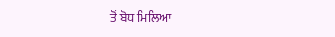ਤੋਂ ਬੋਧ ਮਿਲਿਆ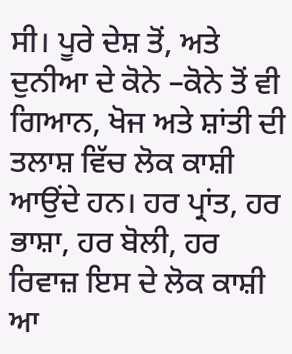ਸੀ। ਪੂਰੇ ਦੇਸ਼ ਤੋਂ, ਅਤੇ ਦੁਨੀਆ ਦੇ ਕੋਨੇ –ਕੋਨੇ ਤੋਂ ਵੀ ਗਿਆਨ, ਖੋਜ ਅਤੇ ਸ਼ਾਂਤੀ ਦੀ ਤਲਾਸ਼ ਵਿੱਚ ਲੋਕ ਕਾਸ਼ੀ ਆਉਂਦੇ ਹਨ। ਹਰ ਪ੍ਰਾਂਤ, ਹਰ ਭਾਸ਼ਾ, ਹਰ ਬੋਲੀ, ਹਰ ਰਿਵਾਜ਼ ਇਸ ਦੇ ਲੋਕ ਕਾਸ਼ੀ ਆ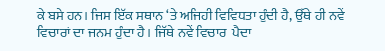ਕੇ ਬਸੇ ਹਨ। ਜਿਸ ਇੱਕ ਸਥਾਨ ‘ਤੇ ਅਜਿਹੀ ਵਿਵਿਧਤਾ ਹੁੰਦੀ ਹੈ, ਉੱਥੇ ਹੀ ਨਵੇਂ ਵਿਚਾਰਾਂ ਦਾ ਜਨਮ ਹੁੰਦਾ ਹੈ। ਜਿੱਥੇ ਨਵੇਂ ਵਿਚਾਰ  ਪੈਦਾ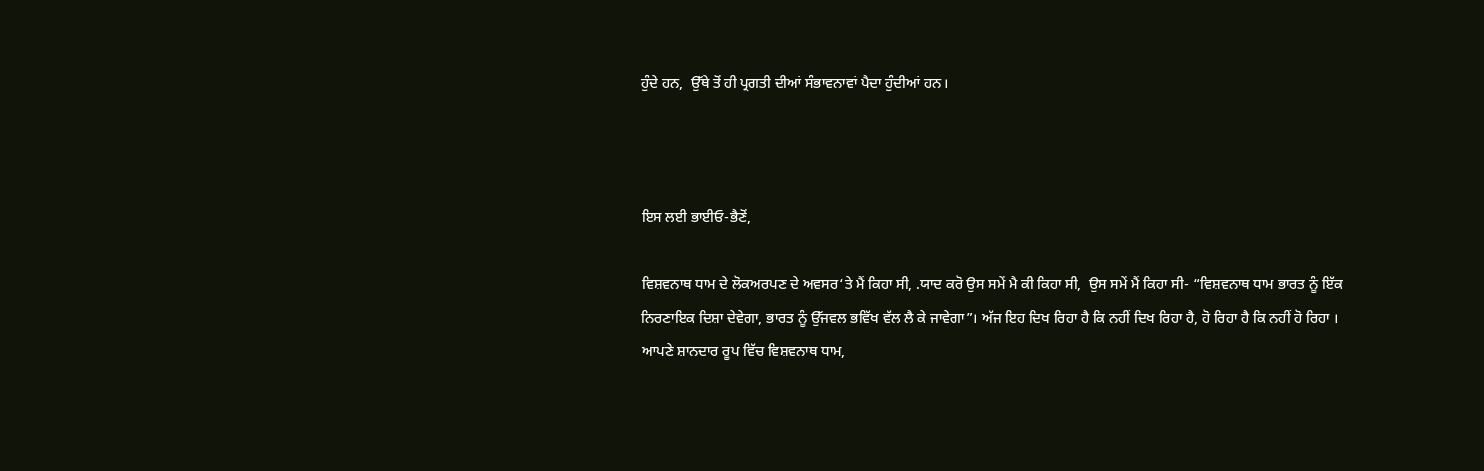ਹੁੰਦੇ ਹਨ,  ਉੱਥੇ ਤੋਂ ਹੀ ਪ੍ਰਗਤੀ ਦੀਆਂ ਸੰਭਾਵਨਾਵਾਂ ਪੈਦਾ ਹੁੰਦੀਆਂ ਹਨ।



ਇਸ ਲਈ ਭਾਈਓ-ਭੈਣੋਂ,

ਵਿਸ਼ਵਨਾਥ ਧਾਮ ਦੇ ਲੋਕਅਰਪਣ ਦੇ ਅਵਸਰ‘ਤੇ ਮੈਂ ਕਿਹਾ ਸੀ, .ਯਾਦ ਕਰੋ ਉਸ ਸਮੇਂ ਮੈ ਕੀ ਕਿਹਾ ਸੀ,  ਉਸ ਸਮੇਂ ਮੈਂ ਕਿਹਾ ਸੀ- “ਵਿਸ਼ਵਨਾਥ ਧਾਮ ਭਾਰਤ ਨੂੰ ਇੱਕ ਨਿਰਣਾਇਕ ਦਿਸ਼ਾ ਦੇਵੇਗਾ, ਭਾਰਤ ਨੂੰ ਉੱਜਵਲ ਭਵਿੱਖ ਵੱਲ ਲੈ ਕੇ ਜਾਵੇਗਾ”। ਅੱਜ ਇਹ ਦਿਖ ਰਿਹਾ ਹੈ ਕਿ ਨਹੀਂ ਦਿਖ ਰਿਹਾ ਹੈ, ਹੋ ਰਿਹਾ ਹੈ ਕਿ ਨਹੀਂ ਹੋ ਰਿਹਾ । ਆਪਣੇ ਸ਼ਾਨਦਾਰ ਰੂਪ ਵਿੱਚ ਵਿਸ਼ਵਨਾਥ ਧਾਮ,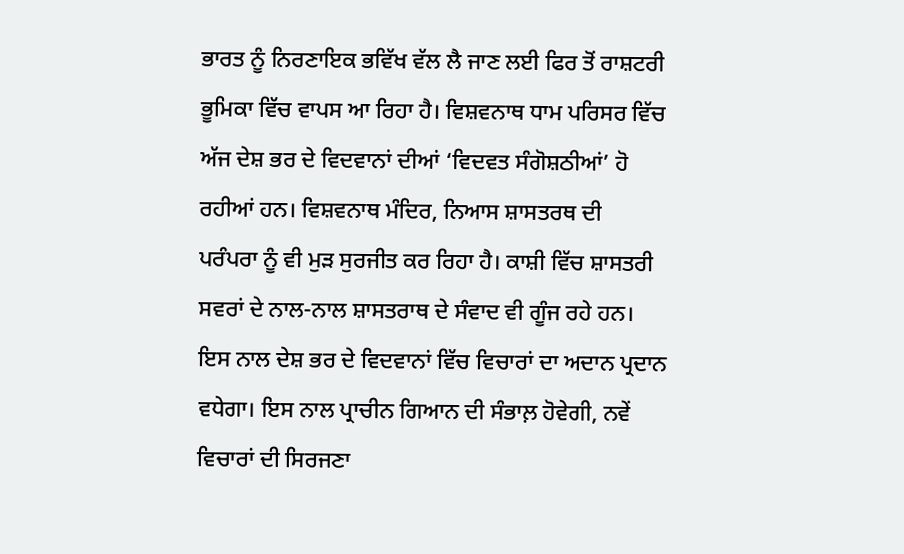ਭਾਰਤ ਨੂੰ ਨਿਰਣਾਇਕ ਭਵਿੱਖ ਵੱਲ ਲੈ ਜਾਣ ਲਈ ਫਿਰ ਤੋਂ ਰਾਸ਼ਟਰੀ ਭੂਮਿਕਾ ਵਿੱਚ ਵਾਪਸ ਆ ਰਿਹਾ ਹੈ। ਵਿਸ਼ਵਨਾਥ ਧਾਮ ਪਰਿਸਰ ਵਿੱਚ ਅੱਜ ਦੇਸ਼ ਭਰ ਦੇ ਵਿਦਵਾਨਾਂ ਦੀਆਂ ‘ਵਿਦਵਤ ਸੰਗੋਸ਼ਠੀਆਂ’ ਹੋ ਰਹੀਆਂ ਹਨ। ਵਿਸ਼ਵਨਾਥ ਮੰਦਿਰ, ਨਿਆਸ ਸ਼ਾਸਤਰਥ ਦੀ  ਪਰੰਪਰਾ ਨੂੰ ਵੀ ਮੁੜ ਸੁਰਜੀਤ ਕਰ ਰਿਹਾ ਹੈ। ਕਾਸ਼ੀ ਵਿੱਚ ਸ਼ਾਸਤਰੀ ਸਵਰਾਂ ਦੇ ਨਾਲ-ਨਾਲ ਸ਼ਾਸਤਰਾਥ ਦੇ ਸੰਵਾਦ ਵੀ ਗੂੰਜ ਰਹੇ ਹਨ। ਇਸ ਨਾਲ ਦੇਸ਼ ਭਰ ਦੇ ਵਿਦਵਾਨਾਂ ਵਿੱਚ ਵਿਚਾਰਾਂ ਦਾ ਅਦਾਨ ਪ੍ਰਦਾਨ ਵਧੇਗਾ। ਇਸ ਨਾਲ ਪ੍ਰਾਚੀਨ ਗਿਆਨ ਦੀ ਸੰਭਾਲ਼ ਹੋਵੇਗੀ, ਨਵੇਂ ਵਿਚਾਰਾਂ ਦੀ ਸਿਰਜਣਾ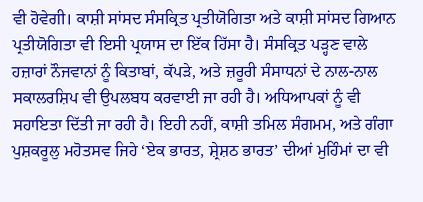ਵੀ ਹੋਵੇਗੀ। ਕਾਸ਼ੀ ਸਾਂਸਦ ਸੰਸਕ੍ਰਿਤ ਪ੍ਰਤੀਯੋਗਿਤਾ ਅਤੇ ਕਾਸ਼ੀ ਸਾਂਸਦ ਗਿਆਨ ਪ੍ਰਤੀਯੋਗਿਤਾ ਵੀ ਇਸੀ ਪ੍ਰਯਾਸ ਦਾ ਇੱਕ ਹਿੱਸਾ ਹੈ। ਸੰਸਕ੍ਰਿਤ ਪੜ੍ਹਣ ਵਾਲੇ ਹਜ਼ਾਰਾਂ ਨੌਜਵਾਨਾਂ ਨੂੰ ਕਿਤਾਬਾਂ, ਕੱਪੜੇ, ਅਤੇ ਜ਼ਰੂਰੀ ਸੰਸਾਧਨਾਂ ਦੇ ਨਾਲ-ਨਾਲ ਸਕਾਲਰਸ਼ਿਪ ਵੀ ਉਪਲਬਧ ਕਰਵਾਈ ਜਾ ਰਹੀ ਹੈ। ਅਧਿਆਪਕਾਂ ਨੂੰ ਵੀ ਸਹਾਇਤਾ ਦਿੱਤੀ ਜਾ ਰਹੀ ਹੈ। ਇਹੀ ਨਹੀਂ, ਕਾਸ਼ੀ ਤਮਿਲ ਸੰਗਮਮ, ਅਤੇ ਗੰਗਾ ਪੁਸ਼ਕਰੂਲੁ ਮਹੋਤਸਵ ਜਿਹੇ ‘ਏਕ ਭਾਰਤ, ਸ਼੍ਰੇਸ਼ਠ ਭਾਰਤ’ ਦੀਆਂ ਮੁਹਿੰਮਾਂ ਦਾ ਵੀ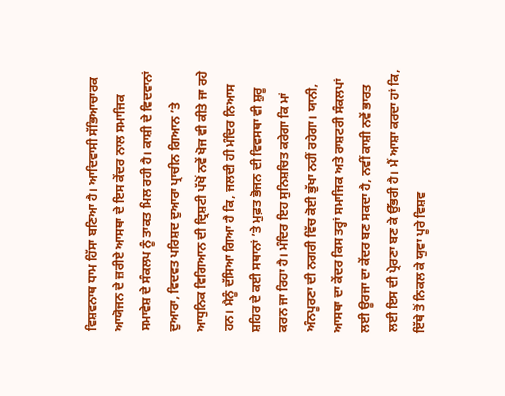ਵਿਸ਼ਵਨਾਥ ਧਾਮ ਹਿੱਸਾ ਬਣਿਆ ਹੈ। ਆਦਿਵਾਸੀ ਸੱਭਿਆਚਾਰਕ ਆਯੋਜਨ ਦੇ ਜ਼ਰੀਏ ਆਸਥਾ ਦੇ ਇਸ ਕੇਂਦਰ ਨਾਲ ਸਮਾਜਿਕ ਸਮਾਵੇਸ਼ ਦੇ ਸੰਕਲਪ ਨੂੰ ਤਾਕਤ ਮਿਲ ਰਹੀ ਹੈ। ਕਾਸ਼ੀ ਦੇ ਵਿਦਵਾਨਾਂ ਦੁਆਰਾ, ਵਿਦਵਤ ਪਰਿਸ਼ਦ ਦੁਆਰਾ ਪ੍ਰਾਚੀਨ ਗਿਆਨ ’ਤੇ ਆਧੁਨਿਕ ਵਿਗਿਆਨ ਦੀ ਦ੍ਰਿਸ਼ਟੀ ਪੱਖੋਂ ਨਵੇਂ ਖੋਜ ਵੀ ਕੀਤੇ ਜਾ ਰਹੇ ਹਨ। ਮੈਨੂੰ ਦੱਸਿਆ ਗਿਆ ਹੈ ਕਿ, ਜਲਦੀ ਹੀ ਮੰਦਿਰ ਨਿਆਸ ਸ਼ਹਿਰ ਦੇ ਕਈ ਸਥਾਨਾਂ ’ਤੇ ਮੁਫ਼ਤ ਭੋਜਨ ਦੀ ਵਿਵਸਥਾ ਵੀ ਸ਼ੁਰੂ ਕਰਨ ਜਾ ਰਿਹਾ ਹੈ। ਮੰਦਿਰ ਇਹ ਸੁਨਿਸ਼ਚਿਤ ਕਰੇਗਾ ਕਿ ਮਾਂ ਅੰਨਪੂਰਣਾ ਦੀ ਨਗਰੀ ਵਿੱਚ ਕੋਈ ਭੁੱਖਾ ਨਹੀਂ ਰਹੇਗਾ। ਯਾਨੀ, ਆਸਥਾ ਦਾ ਕੇਂਦਰ ਕਿਸ ਤਰ੍ਹਾਂ ਸਮਾਜਿਕ ਅਤੇ ਰਾਸ਼ਟਰੀ ਸੰਕਲਪਾਂ ਲਈ ਊਰਜਾ ਦਾ ਕੇਂਦਰ ਬਣ ਸਕਦਾ ਹੈ, ਨਵੀਂ ਕਾਸ਼ੀ ਨਵੇਂ ਭਾਰਤ ਲਈ ਇਸ ਦੀ ਪ੍ਰੇਰਣਾ ਬਣ ਕੇ ਉੱਭਰੀ ਹੈ। ਮੈਂ ਆਸ਼ਾ ਕਰਦਾ ਹਾਂ ਕਿ, ਇੱਥੇ ਤੋਂ ਨਿਕਲ ਕੇ ਯੁਵਾ ਪੂਰੇ ਵਿਸ਼ਵ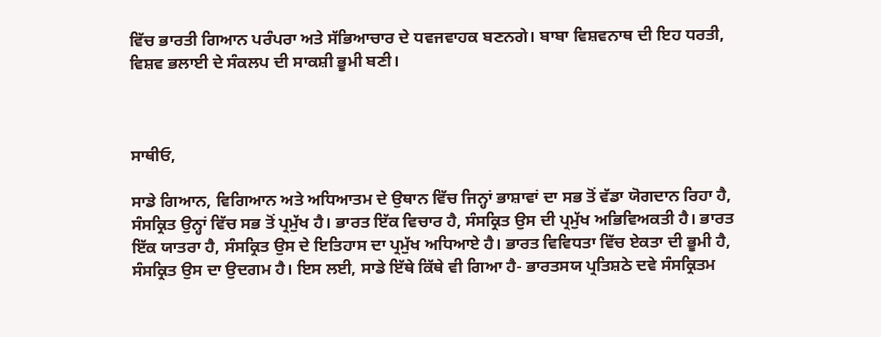ਵਿੱਚ ਭਾਰਤੀ ਗਿਆਨ ਪਰੰਪਰਾ ਅਤੇ ਸੱਭਿਆਚਾਰ ਦੇ ਧਵਜਵਾਹਕ ਬਣਨਗੇ। ਬਾਬਾ ਵਿਸ਼ਵਨਾਥ ਦੀ ਇਹ ਧਰਤੀ, ਵਿਸ਼ਵ ਭਲਾਈ ਦੇ ਸੰਕਲਪ ਦੀ ਸਾਕਸ਼ੀ ਭੂਮੀ ਬਣੀ।



ਸਾਥੀਓ,

ਸਾਡੇ ਗਿਆਨ, ਵਿਗਿਆਨ ਅਤੇ ਅਧਿਆਤਮ ਦੇ ਉਥਾਨ ਵਿੱਚ ਜਿਨ੍ਹਾਂ ਭਾਸ਼ਾਵਾਂ ਦਾ ਸਭ ਤੋਂ ਵੱਡਾ ਯੋਗਦਾਨ ਰਿਹਾ ਹੈ, ਸੰਸਕ੍ਰਿਤ ਉਨ੍ਹਾਂ ਵਿੱਚ ਸਭ ਤੋਂ ਪ੍ਰਮੁੱਖ ਹੈ। ਭਾਰਤ ਇੱਕ ਵਿਚਾਰ ਹੈ, ਸੰਸਕ੍ਰਿਤ ਉਸ ਦੀ ਪ੍ਰਮੁੱਖ ਅਭਿਵਿਅਕਤੀ ਹੈ। ਭਾਰਤ ਇੱਕ ਯਾਤਰਾ ਹੈ, ਸੰਸਕ੍ਰਿਤ ਉਸ ਦੇ ਇਤਿਹਾਸ ਦਾ ਪ੍ਰਮੁੱਖ ਅਧਿਆਏ ਹੈ। ਭਾਰਤ ਵਿਵਿਧਤਾ ਵਿੱਚ ਏਕਤਾ ਦੀ ਭੂਮੀ ਹੈ, ਸੰਸਕ੍ਰਿਤ ਉਸ ਦਾ ਉਦਗਮ ਹੈ। ਇਸ ਲਈ, ਸਾਡੇ ਇੱਥੇ ਕਿੱਥੇ ਵੀ ਗਿਆ ਹੈ- ਭਾਰਤਸਯ ਪ੍ਰਤਿਸ਼ਠੇ ਦਵੇ ਸੰਸਕ੍ਰਿਤਮ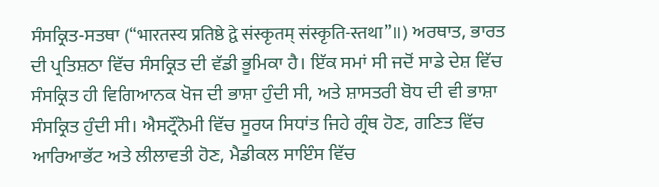ਸੰਸਕ੍ਰਿਤ-ਸਤਥਾ (“भारतस्य प्रतिष्ठे द्वे संस्कृतम् संस्कृति-स्तथा”॥) ਅਰਥਾਤ, ਭਾਰਤ ਦੀ ਪ੍ਰਤਿਸ਼ਠਾ ਵਿੱਚ ਸੰਸਕ੍ਰਿਤ ਦੀ ਵੱਡੀ ਭੂਮਿਕਾ ਹੈ। ਇੱਕ ਸਮਾਂ ਸੀ ਜਦੋਂ ਸਾਡੇ ਦੇਸ਼ ਵਿੱਚ ਸੰਸਕ੍ਰਿਤ ਹੀ ਵਿਗਿਆਨਕ ਖੋਜ ਦੀ ਭਾਸ਼ਾ ਹੁੰਦੀ ਸੀ, ਅਤੇ ਸ਼ਾਸਤਰੀ ਬੋਧ ਦੀ ਵੀ ਭਾਸ਼ਾ ਸੰਸਕ੍ਰਿਤ ਹੁੰਦੀ ਸੀ। ਐਸਟ੍ਰੌਨੋਮੀ ਵਿੱਚ ਸੂਰਯ ਸਿਧਾਂਤ ਜਿਹੇ ਗ੍ਰੰਥ ਹੋਣ, ਗਣਿਤ ਵਿੱਚ ਆਰਿਆਭੱਟ ਅਤੇ ਲੀਲਾਵਤੀ ਹੋਣ, ਮੈਡੀਕਲ ਸਾਇੰਸ ਵਿੱਚ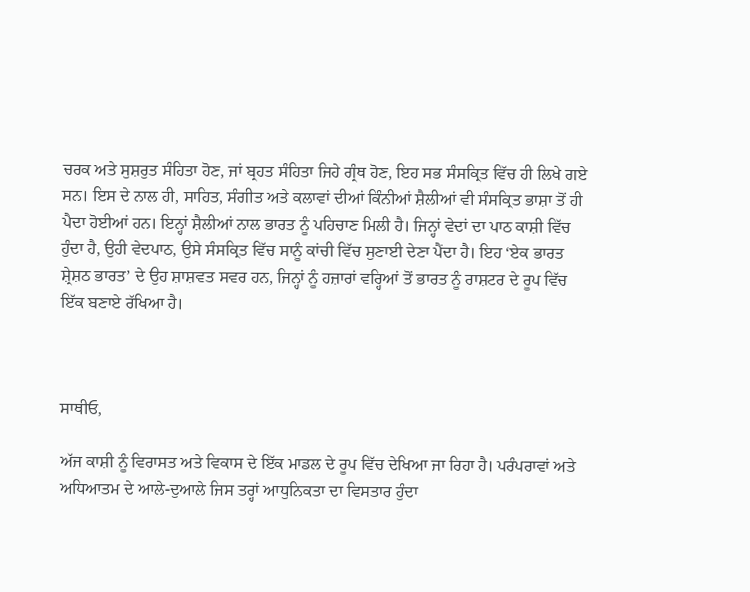ਚਰਕ ਅਤੇ ਸੁਸ਼ਰੁਤ ਸੰਹਿਤਾ ਹੋਣ, ਜਾਂ ਬ੍ਰਹਤ ਸੰਹਿਤਾ ਜਿਹੇ ਗ੍ਰੰਥ ਹੋਣ, ਇਹ ਸਭ ਸੰਸਕ੍ਰਿਤ ਵਿੱਚ ਹੀ ਲਿਖੇ ਗਏ ਸਨ। ਇਸ ਦੇ ਨਾਲ ਹੀ, ਸਾਹਿਤ, ਸੰਗੀਤ ਅਤੇ ਕਲਾਵਾਂ ਦੀਆਂ ਕਿੰਨੀਆਂ ਸ਼ੈਲੀਆਂ ਵੀ ਸੰਸਕ੍ਰਿਤ ਭਾਸ਼ਾ ਤੋਂ ਹੀ ਪੈਦਾ ਹੋਈਆਂ ਹਨ। ਇਨ੍ਹਾਂ ਸ਼ੈਲੀਆਂ ਨਾਲ ਭਾਰਤ ਨੂੰ ਪਹਿਚਾਣ ਮਿਲੀ ਹੈ। ਜਿਨ੍ਹਾਂ ਵੇਦਾਂ ਦਾ ਪਾਠ ਕਾਸ਼ੀ ਵਿੱਚ ਹੁੰਦਾ ਹੈ, ਉਹੀ ਵੇਦਪਾਠ, ਉਸੇ ਸੰਸਕ੍ਰਿਤ ਵਿੱਚ ਸਾਨੂੰ ਕਾਂਚੀ ਵਿੱਚ ਸੁਣਾਈ ਦੇਣਾ ਪੈਂਦਾ ਹੈ। ਇਹ ‘ਏਕ ਭਾਰਤ ਸ਼੍ਰੇਸ਼ਠ ਭਾਰਤ’ ਦੇ ਉਹ ਸ਼ਾਸ਼ਵਤ ਸਵਰ ਹਨ, ਜਿਨ੍ਹਾਂ ਨੂੰ ਹਜ਼ਾਰਾਂ ਵਰ੍ਹਿਆਂ ਤੋਂ ਭਾਰਤ ਨੂੰ ਰਾਸ਼ਟਰ ਦੇ ਰੂਪ ਵਿੱਚ ਇੱਕ ਬਣਾਏ ਰੱਖਿਆ ਹੈ।



ਸਾਥੀਓ,

ਅੱਜ ਕਾਸ਼ੀ ਨੂੰ ਵਿਰਾਸਤ ਅਤੇ ਵਿਕਾਸ ਦੇ ਇੱਕ ਮਾਡਲ ਦੇ ਰੂਪ ਵਿੱਚ ਦੇਖਿਆ ਜਾ ਰਿਹਾ ਹੈ। ਪਰੰਪਰਾਵਾਂ ਅਤੇ ਅਧਿਆਤਮ ਦੇ ਆਲੇ-ਦੁਆਲੇ ਜਿਸ ਤਰ੍ਹਾਂ ਆਧੁਨਿਕਤਾ ਦਾ ਵਿਸਤਾਰ ਹੁੰਦਾ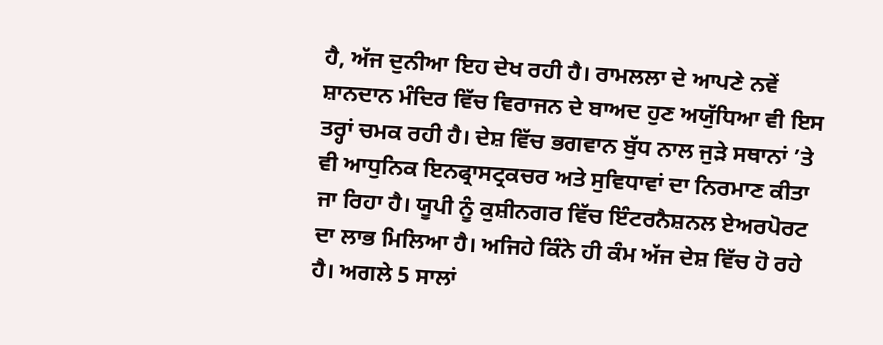ਹੈ, ਅੱਜ ਦੁਨੀਆ ਇਹ ਦੇਖ ਰਹੀ ਹੈ। ਰਾਮਲਲਾ ਦੇ ਆਪਣੇ ਨਵੇਂ ਸ਼ਾਨਦਾਨ ਮੰਦਿਰ ਵਿੱਚ ਵਿਰਾਜਨ ਦੇ ਬਾਅਦ ਹੁਣ ਅਯੁੱਧਿਆ ਵੀ ਇਸ ਤਰ੍ਹਾਂ ਚਮਕ ਰਹੀ ਹੈ। ਦੇਸ਼ ਵਿੱਚ ਭਗਵਾਨ ਬੁੱਧ ਨਾਲ ਜੁੜੇ ਸਥਾਨਾਂ ’ਤੇ ਵੀ ਆਧੁਨਿਕ ਇਨਫ੍ਰਾਸਟ੍ਰਕਚਰ ਅਤੇ ਸੁਵਿਧਾਵਾਂ ਦਾ ਨਿਰਮਾਣ ਕੀਤਾ ਜਾ ਰਿਹਾ ਹੈ। ਯੂਪੀ ਨੂੰ ਕੁਸ਼ੀਨਗਰ ਵਿੱਚ ਇੰਟਰਨੈਸ਼ਨਲ ਏਅਰਪੋਰਟ ਦਾ ਲਾਭ ਮਿਲਿਆ ਹੈ। ਅਜਿਹੇ ਕਿੰਨੇ ਹੀ ਕੰਮ ਅੱਜ ਦੇਸ਼ ਵਿੱਚ ਹੋ ਰਹੇ ਹੈ। ਅਗਲੇ 5 ਸਾਲਾਂ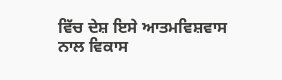ਵਿੱਚ ਦੇਸ਼ ਇਸੇ ਆਤਮਵਿਸ਼ਵਾਸ ਨਾਲ ਵਿਕਾਸ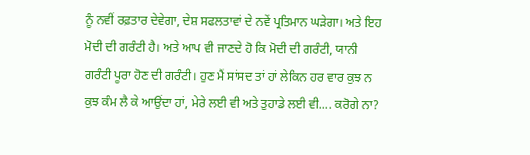ਨੂੰ ਨਵੀਂ ਰਫ਼ਤਾਰ ਦੇਵੇਗਾ, ਦੇਸ਼ ਸਫਲਤਾਵਾਂ ਦੇ ਨਵੇਂ ਪ੍ਰਤਿਮਾਨ ਘੜੇਗਾ। ਅਤੇ ਇਹ ਮੋਦੀ ਦੀ ਗਰੰਟੀ ਹੈ। ਅਤੇ ਆਪ ਵੀ ਜਾਣਦੇ ਹੋ ਕਿ ਮੋਦੀ ਦੀ ਗਰੰਟੀ, ਯਾਨੀ ਗਰੰਟੀ ਪੂਰਾ ਹੋਣ ਦੀ ਗਰੰਟੀ। ਹੁਣ ਮੈਂ ਸਾਂਸਦ ਤਾਂ ਹਾਂ ਲੇਕਿਨ ਹਰ ਵਾਰ ਕੁਝ ਨ ਕੁਝ ਕੰਮ ਲੈ ਕੇ ਆਉਂਦਾ ਹਾਂ, ਮੇਰੇ ਲਈ ਵੀ ਅਤੇ ਤੁਹਾਡੇ ਲਈ ਵੀ.... ਕਰੋਗੇ ਨਾ?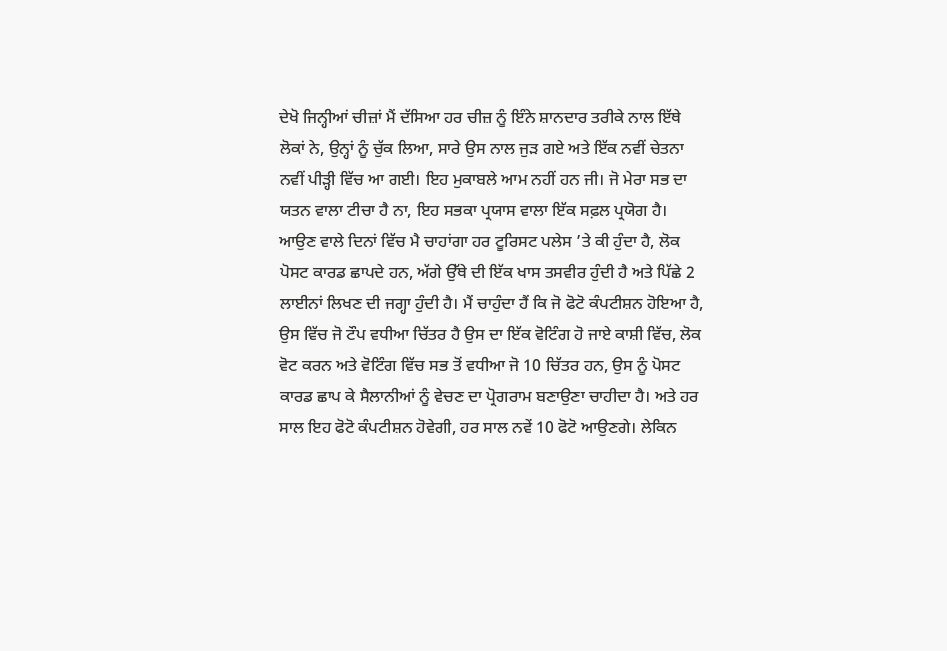ਦੇਖੋ ਜਿਨ੍ਹੀਆਂ ਚੀਜ਼ਾਂ ਮੈਂ ਦੱਸਿਆ ਹਰ ਚੀਜ਼ ਨੂੰ ਇੰਨੇ ਸ਼ਾਨਦਾਰ ਤਰੀਕੇ ਨਾਲ ਇੱਥੇ ਲੋਕਾਂ ਨੇ, ਉਨ੍ਹਾਂ ਨੂੰ ਚੁੱਕ ਲਿਆ, ਸਾਰੇ ਉਸ ਨਾਲ ਜੁੜ ਗਏ ਅਤੇ ਇੱਕ ਨਵੀਂ ਚੇਤਨਾ ਨਵੀਂ ਪੀੜ੍ਹੀ ਵਿੱਚ ਆ ਗਈ। ਇਹ ਮੁਕਾਬਲੇ ਆਮ ਨਹੀਂ ਹਨ ਜੀ। ਜੋ ਮੇਰਾ ਸਭ ਦਾ ਯਤਨ ਵਾਲਾ ਟੀਚਾ ਹੈ ਨਾ, ਇਹ ਸਭਕਾ ਪ੍ਰਯਾਸ ਵਾਲਾ ਇੱਕ ਸਫ਼ਲ ਪ੍ਰਯੋਗ ਹੈ। ਆਉਣ ਵਾਲੇ ਦਿਨਾਂ ਵਿੱਚ ਮੈ ਚਾਹਾਂਗਾ ਹਰ ਟੂਰਿਸਟ ਪਲੇਸ ’ਤੇ ਕੀ ਹੁੰਦਾ ਹੈ, ਲੋਕ ਪੋਸਟ ਕਾਰਡ ਛਾਪਦੇ ਹਨ, ਅੱਗੇ ਉੱਥੇ ਦੀ ਇੱਕ ਖਾਸ ਤਸਵੀਰ ਹੁੰਦੀ ਹੈ ਅਤੇ ਪਿੱਛੇ 2 ਲਾਈਨਾਂ ਲਿਖਣ ਦੀ ਜਗ੍ਹਾ ਹੁੰਦੀ ਹੈ। ਮੈਂ ਚਾਹੁੰਦਾ ਹੈਂ ਕਿ ਜੋ ਫੋਟੋ ਕੰਪਟੀਸ਼ਨ ਹੋਇਆ ਹੈ, ਉਸ ਵਿੱਚ ਜੋ ਟੌਪ ਵਧੀਆ ਚਿੱਤਰ ਹੈ ਉਸ ਦਾ ਇੱਕ ਵੋਟਿੰਗ ਹੋ ਜਾਏ ਕਾਸ਼ੀ ਵਿੱਚ, ਲੋਕ ਵੋਟ ਕਰਨ ਅਤੇ ਵੋਟਿੰਗ ਵਿੱਚ ਸਭ ਤੋਂ ਵਧੀਆ ਜੋ 10 ਚਿੱਤਰ ਹਨ, ਉਸ ਨੂੰ ਪੋਸਟ ਕਾਰਡ ਛਾਪ ਕੇ ਸੈਲਾਨੀਆਂ ਨੂੰ ਵੇਚਣ ਦਾ ਪ੍ਰੋਗਰਾਮ ਬਣਾਉਣਾ ਚਾਹੀਦਾ ਹੈ। ਅਤੇ ਹਰ ਸਾਲ ਇਹ ਫੋਟੋ ਕੰਪਟੀਸ਼ਨ ਹੋਵੇਗੀ, ਹਰ ਸਾਲ ਨਵੇਂ 10 ਫੋਟੋ ਆਉਣਗੇ। ਲੇਕਿਨ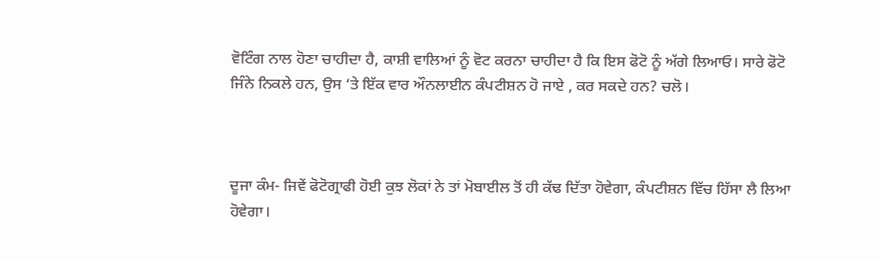ਵੋਟਿੰਗ ਨਾਲ ਹੋਣਾ ਚਾਹੀਦਾ ਹੈ, ਕਾਸ਼ੀ ਵਾਲਿਆਂ ਨੂੰ ਵੋਟ ਕਰਨਾ ਚਾਹੀਦਾ ਹੈ ਕਿ ਇਸ ਫੋਟੋ ਨੂੰ ਅੱਗੇ ਲਿਆਓ। ਸਾਰੇ ਫੋਟੋ ਜਿੰਨੇ ਨਿਕਲੇ ਹਨ, ਉਸ ‘ਤੇ ਇੱਕ ਵਾਰ ਔਨਲਾਈਨ ਕੰਪਟੀਸ਼ਨ ਹੋ ਜਾਏ , ਕਰ ਸਕਦੇ ਹਨ? ਚਲੋ।



ਦੂਜਾ ਕੰਮ- ਜਿਵੇਂ ਫੋਟੋਗ੍ਰਾਫੀ ਹੋਈ ਕੁਝ ਲੋਕਾਂ ਨੇ ਤਾਂ ਮੋਬਾਈਲ ਤੋਂ ਹੀ ਕੱਢ ਦਿੱਤਾ ਹੋਵੇਗਾ, ਕੰਪਟੀਸ਼ਨ ਵਿੱਚ ਹਿੱਸਾ ਲੈ ਲਿਆ ਹੋਵੇਗਾ।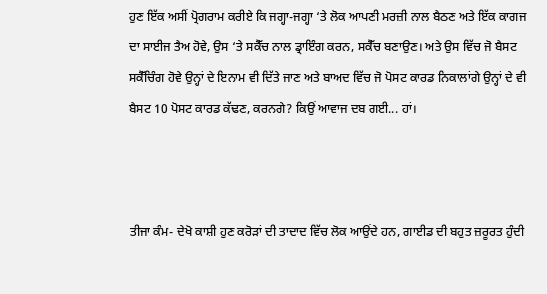ਹੁਣ ਇੱਕ ਅਸੀਂ ਪ੍ਰੋਗਰਾਮ ਕਰੀਏ ਕਿ ਜਗ੍ਹਾ-ਜਗ੍ਹਾ ‘ਤੇ ਲੋਕ ਆਪਣੀ ਮਰਜ਼ੀ ਨਾਲ ਬੈਠਣ ਅਤੇ ਇੱਕ ਕਾਗਜ ਦਾ ਸਾਈਜ ਤੈਅ ਹੋਵੇ, ਉਸ ‘ਤੇ ਸਕੈੱਚ ਨਾਲ ਡ੍ਰਾਇੰਗ ਕਰਨ, ਸਕੈੱਚ ਬਣਾਉਣ। ਅਤੇ ਉਸ ਵਿੱਚ ਜੋ ਬੈਸਟ ਸਕੈੱਚਿੰਗ ਹੋਵੇ ਉਨ੍ਹਾਂ ਦੇ ਇਨਾਮ ਵੀ ਦਿੱਤੇ ਜਾਣ ਅਤੇ ਬਾਅਦ ਵਿੱਚ ਜੋ ਪੋਸਟ ਕਾਰਡ ਨਿਕਾਲਾਂਗੇ ਉਨ੍ਹਾਂ ਦੇ ਵੀ ਬੈਸਟ 10 ਪੋਸਟ ਕਾਰਡ ਕੱਢਣ, ਕਰਨਗੇ? ਕਿਉਂ ਆਵਾਜ ਦਬ ਗਈ... ਹਾਂ।



ਤੀਜਾ ਕੰਮ- ਦੇਖੋ ਕਾਸ਼ੀ ਹੁਣ ਕਰੋੜਾਂ ਦੀ ਤਾਦਾਦ ਵਿੱਚ ਲੋਕ ਆਉਂਦੇ ਹਨ, ਗਾਈਡ ਦੀ ਬਹੁਤ ਜ਼ਰੂਰਤ ਹੁੰਦੀ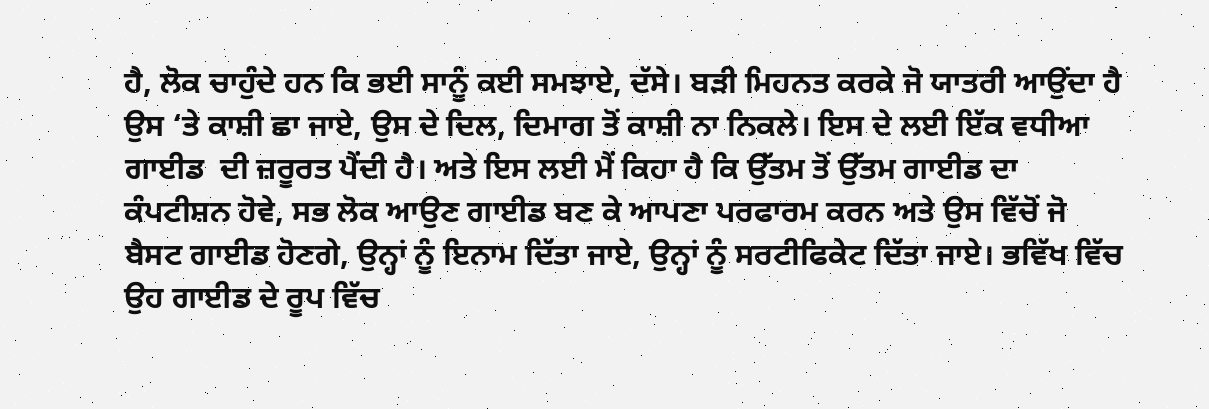ਹੈ, ਲੋਕ ਚਾਹੁੰਦੇ ਹਨ ਕਿ ਭਈ ਸਾਨੂੰ ਕਈ ਸਮਝਾਏ, ਦੱਸੇ। ਬੜੀ ਮਿਹਨਤ ਕਰਕੇ ਜੋ ਯਾਤਰੀ ਆਉਂਦਾ ਹੈ ਉਸ ‘ਤੇ ਕਾਸ਼ੀ ਛਾ ਜਾਏ, ਉਸ ਦੇ ਦਿਲ, ਦਿਮਾਗ ਤੋਂ ਕਾਸ਼ੀ ਨਾ ਨਿਕਲੇ। ਇਸ ਦੇ ਲਈ ਇੱਕ ਵਧੀਆ ਗਾਈਡ  ਦੀ ਜ਼ਰੂਰਤ ਪੈਂਦੀ ਹੈ। ਅਤੇ ਇਸ ਲਈ ਮੈਂ ਕਿਹਾ ਹੈ ਕਿ ਉੱਤਮ ਤੋਂ ਉੱਤਮ ਗਾਈਡ ਦਾ ਕੰਪਟੀਸ਼ਨ ਹੋਵੇ, ਸਭ ਲੋਕ ਆਉਣ ਗਾਈਡ ਬਣ ਕੇ ਆਪਣਾ ਪਰਫਾਰਮ ਕਰਨ ਅਤੇ ਉਸ ਵਿੱਚੋਂ ਜੋ ਬੈਸਟ ਗਾਈਡ ਹੋਣਗੇ, ਉਨ੍ਹਾਂ ਨੂੰ ਇਨਾਮ ਦਿੱਤਾ ਜਾਏ, ਉਨ੍ਹਾਂ ਨੂੰ ਸਰਟੀਫਿਕੇਟ ਦਿੱਤਾ ਜਾਏ। ਭਵਿੱਖ ਵਿੱਚ ਉਹ ਗਾਈਡ ਦੇ ਰੂਪ ਵਿੱਚ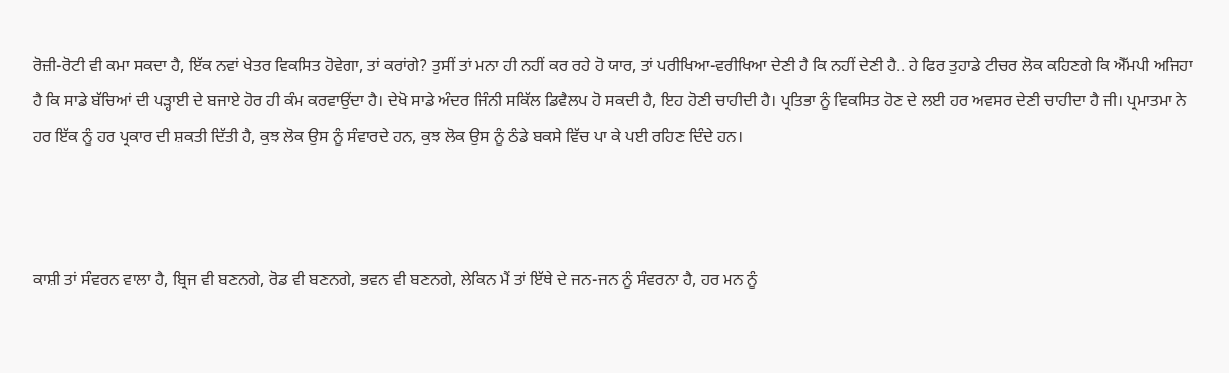ਰੋਜ਼ੀ-ਰੋਟੀ ਵੀ ਕਮਾ ਸਕਦਾ ਹੈ, ਇੱਕ ਨਵਾਂ ਖੇਤਰ ਵਿਕਸਿਤ ਹੋਵੇਗਾ, ਤਾਂ ਕਰਾਂਗੇ? ਤੁਸੀਂ ਤਾਂ ਮਨਾ ਹੀ ਨਹੀਂ ਕਰ ਰਹੇ ਹੋ ਯਾਰ, ਤਾਂ ਪਰੀਖਿਆ-ਵਰੀਖਿਆ ਦੇਣੀ ਹੈ ਕਿ ਨਹੀਂ ਦੇਣੀ ਹੈ.. ਹੇ ਫਿਰ ਤੁਹਾਡੇ ਟੀਚਰ ਲੋਕ ਕਹਿਣਗੇ ਕਿ ਐੱਮਪੀ ਅਜਿਹਾ ਹੈ ਕਿ ਸਾਡੇ ਬੱਚਿਆਂ ਦੀ ਪੜ੍ਹਾਈ ਦੇ ਬਜਾਏ ਹੋਰ ਹੀ ਕੰਮ ਕਰਵਾਉਂਦਾ ਹੈ। ਦੇਖੋ ਸਾਡੇ ਅੰਦਰ ਜਿੰਨੀ ਸਕਿੱਲ ਡਿਵੈਲਪ ਹੋ ਸਕਦੀ ਹੈ, ਇਹ ਹੋਣੀ ਚਾਹੀਦੀ ਹੈ। ਪ੍ਰਤਿਭਾ ਨੂੰ ਵਿਕਸਿਤ ਹੋਣ ਦੇ ਲਈ ਹਰ ਅਵਸਰ ਦੇਣੀ ਚਾਹੀਦਾ ਹੈ ਜੀ। ਪ੍ਰਮਾਤਮਾ ਨੇ ਹਰ ਇੱਕ ਨੂੰ ਹਰ ਪ੍ਰਕਾਰ ਦੀ ਸ਼ਕਤੀ ਦਿੱਤੀ ਹੈ, ਕੁਝ ਲੋਕ ਉਸ ਨੂੰ ਸੰਵਾਰਦੇ ਹਨ, ਕੁਝ ਲੋਕ ਉਸ ਨੂੰ ਠੰਡੇ ਬਕਸੇ ਵਿੱਚ ਪਾ ਕੇ ਪਈ ਰਹਿਣ ਦਿੰਦੇ ਹਨ।



ਕਾਸ਼ੀ ਤਾਂ ਸੰਵਰਨ ਵਾਲਾ ਹੈ, ਬ੍ਰਿਜ ਵੀ ਬਣਨਗੇ, ਰੋਡ ਵੀ ਬਣਨਗੇ, ਭਵਨ ਵੀ ਬਣਨਗੇ, ਲੇਕਿਨ ਮੈਂ ਤਾਂ ਇੱਥੇ ਦੇ ਜਨ-ਜਨ ਨੂੰ ਸੰਵਰਨਾ ਹੈ, ਹਰ ਮਨ ਨੂੰ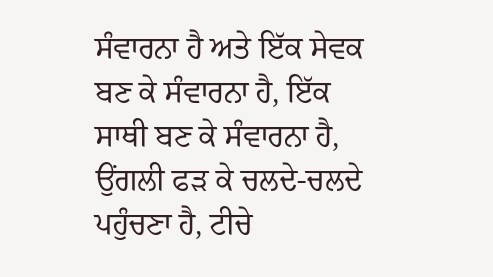ਸੰਵਾਰਨਾ ਹੈ ਅਤੇ ਇੱਕ ਸੇਵਕ ਬਣ ਕੇ ਸੰਵਾਰਨਾ ਹੈ, ਇੱਕ ਸਾਥੀ ਬਣ ਕੇ ਸੰਵਾਰਨਾ ਹੈ, ਉਂਗਲੀ ਫੜ ਕੇ ਚਲਦੇ-ਚਲਦੇ ਪਹੁੰਚਣਾ ਹੈ, ਟੀਚੇ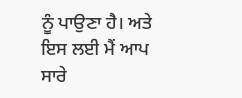ਨੂੰ ਪਾਉਣਾ ਹੈ। ਅਤੇ ਇਸ ਲਈ ਮੈਂ ਆਪ ਸਾਰੇ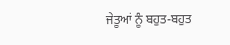ਜੇਤੂਆਂ ਨੂੰ ਬਹੁਤ-ਬਹੁਤ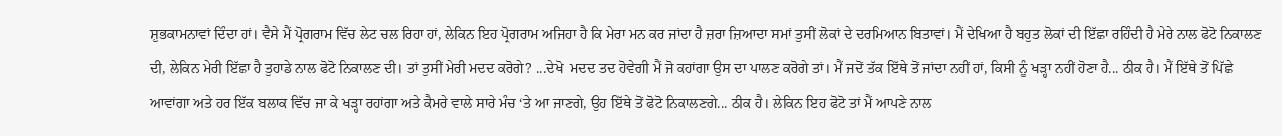ਸ਼ੁਭਕਾਮਨਾਵਾਂ ਦਿੰਦਾ ਹਾਂ। ਵੈਸੇ ਮੈਂ ਪ੍ਰੋਗਰਾਮ ਵਿੱਚ ਲੇਟ ਚਲ ਰਿਹਾ ਹਾਂ, ਲੇਕਿਨ ਇਹ ਪ੍ਰੋਗਰਾਮ ਅਜਿਹਾ ਹੈ ਕਿ ਮੇਰਾ ਮਨ ਕਰ ਜਾਂਦਾ ਹੈ ਜ਼ਰਾ ਜ਼ਿਆਦਾ ਸਮਾਂ ਤੁਸੀਂ ਲੋਕਾਂ ਦੇ ਦਰਮਿਆਨ ਬਿਤਾਵਾਂ। ਮੈਂ ਦੇਖਿਆ ਹੈ ਬਹੁਤ ਲੋਕਾਂ ਦੀ ਇੱਛਾ ਰਹਿੰਦੀ ਹੈ ਮੇਰੇ ਨਾਲ ਫੋਟੋ ਨਿਕਾਲਣ ਦੀ, ਲੇਕਿਨ ਮੇਰੀ ਇੱਛਾ ਹੈ ਤੁਹਾਡੇ ਨਾਲ ਫੋਟੋ ਨਿਕਾਲਣ ਦੀ। ਤਾਂ ਤੁਸੀਂ ਮੇਰੀ ਮਦਦ ਕਰੋਗੇ? ...ਦੇਖੋ  ਮਦਦ ਤਦ ਹੋਵੇਗੀ ਮੈਂ ਜੋ ਕਹਾਂਗਾ ਉਸ ਦਾ ਪਾਲਣ ਕਰੋਗੇ ਤਾਂ। ਮੈਂ ਜਦੋਂ ਤੱਕ ਇੱਥੇ ਤੋਂ ਜਾਂਦਾ ਨਹੀਂ ਹਾਂ, ਕਿਸੀ ਨੂੰ ਖੜ੍ਹਾ ਨਹੀਂ ਹੋਣਾ ਹੈ... ਠੀਕ ਹੈ। ਮੈਂ ਇੱਥੇ ਤੋਂ ਪਿੱਛੇ ਆਵਾਂਗਾ ਅਤੇ ਹਰ ਇੱਕ ਬਲਾਕ ਵਿੱਚ ਜਾ ਕੇ ਖੜ੍ਹਾ ਰਹਾਂਗਾ ਅਤੇ ਕੈਮਰੇ ਵਾਲੇ ਸਾਰੇ ਮੰਚ ‘ਤੇ ਆ ਜਾਣਗੇ, ਉਹ ਇੱਥੇ ਤੋਂ ਫੋਟੋ ਨਿਕਾਲਣਗੇ... ਠੀਕ ਹੈ। ਲੇਕਿਨ ਇਹ ਫੋਟੋ ਤਾਂ ਮੈਂ ਆਪਣੇ ਨਾਲ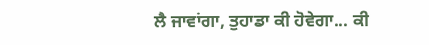ਲੈ ਜਾਵਾਂਗਾ, ਤੁਹਾਡਾ ਕੀ ਹੋਵੇਗਾ... ਕੀ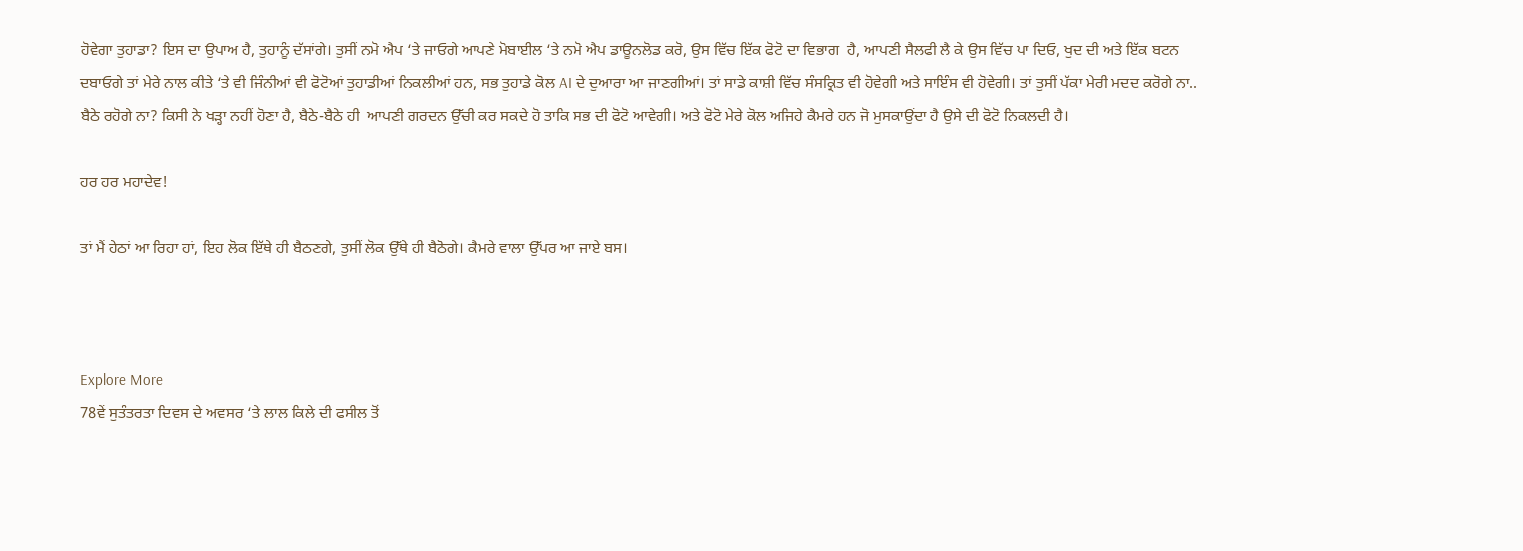ਹੋਵੇਗਾ ਤੁਹਾਡਾ? ਇਸ ਦਾ ਉਪਾਅ ਹੈ, ਤੁਹਾਨੂੰ ਦੱਸਾਂਗੇ। ਤੁਸੀਂ ਨਮੋ ਐਪ ‘ਤੇ ਜਾਓਗੇ ਆਪਣੇ ਮੋਬਾਈਲ ‘ਤੇ ਨਮੋ ਐਪ ਡਾਊਨਲੋਡ ਕਰੋ, ਉਸ ਵਿੱਚ ਇੱਕ ਫੋਟੋ ਦਾ ਵਿਭਾਗ  ਹੈ, ਆਪਣੀ ਸੈਲਫੀ ਲੈ ਕੇ ਉਸ ਵਿੱਚ ਪਾ ਦਿਓ, ਖੁਦ ਦੀ ਅਤੇ ਇੱਕ ਬਟਨ ਦਬਾਓਗੇ ਤਾਂ ਮੇਰੇ ਨਾਲ ਕੀਤੇ ‘ਤੇ ਵੀ ਜਿੰਨੀਆਂ ਵੀ ਫੋਟੋਆਂ ਤੁਹਾਡੀਆਂ ਨਿਕਲੀਆਂ ਹਨ, ਸਭ ਤੁਹਾਡੇ ਕੋਲ AI ਦੇ ਦੁਆਰਾ ਆ ਜਾਣਗੀਆਂ। ਤਾਂ ਸਾਡੇ ਕਾਸ਼ੀ ਵਿੱਚ ਸੰਸਕ੍ਰਿਤ ਵੀ ਹੋਵੇਗੀ ਅਤੇ ਸਾਇੰਸ ਵੀ ਹੋਵੇਗੀ। ਤਾਂ ਤੁਸੀਂ ਪੱਕਾ ਮੇਰੀ ਮਦਦ ਕਰੋਗੇ ਨਾ.. ਬੈਠੇ ਰਹੋਗੇ ਨਾ? ਕਿਸੀ ਨੇ ਖੜ੍ਹਾ ਨਹੀਂ ਹੋਣਾ ਹੈ, ਬੈਠੇ-ਬੈਠੇ ਹੀ  ਆਪਣੀ ਗਰਦਨ ਉੱਚੀ ਕਰ ਸਕਦੇ ਹੋ ਤਾਕਿ ਸਭ ਦੀ ਫੋਟੋ ਆਵੇਗੀ। ਅਤੇ ਫੋਟੋ ਮੇਰੇ ਕੋਲ ਅਜਿਹੇ ਕੈਮਰੇ ਹਨ ਜੋ ਮੁਸਕਾਉਂਦਾ ਹੈ ਉਸੇ ਦੀ ਫੋਟੋ ਨਿਕਲਦੀ ਹੈ।

ਹਰ ਹਰ ਮਹਾਦੇਵ!

ਤਾਂ ਮੈਂ ਹੇਠਾਂ ਆ ਰਿਹਾ ਹਾਂ, ਇਹ ਲੋਕ ਇੱਥੇ ਹੀ ਬੈਠਣਗੇ, ਤੁਸੀਂ ਲੋਕ ਉੱਥੇ ਹੀ ਬੈਠੋਗੇ। ਕੈਮਰੇ ਵਾਲਾ ਉੱਪਰ ਆ ਜਾਏ ਬਸ।



Explore More
78ਵੇਂ ਸੁਤੰਤਰਤਾ ਦਿਵਸ ਦੇ ਅਵਸਰ ‘ਤੇ ਲਾਲ ਕਿਲੇ ਦੀ ਫਸੀਲ ਤੋਂ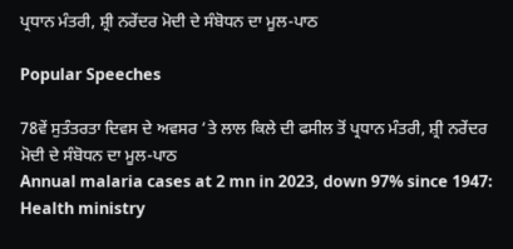ਪ੍ਰਧਾਨ ਮੰਤਰੀ, ਸ਼੍ਰੀ ਨਰੇਂਦਰ ਮੋਦੀ ਦੇ ਸੰਬੋਧਨ ਦਾ ਮੂਲ-ਪਾਠ

Popular Speeches

78ਵੇਂ ਸੁਤੰਤਰਤਾ ਦਿਵਸ ਦੇ ਅਵਸਰ ‘ਤੇ ਲਾਲ ਕਿਲੇ ਦੀ ਫਸੀਲ ਤੋਂ ਪ੍ਰਧਾਨ ਮੰਤਰੀ, ਸ਼੍ਰੀ ਨਰੇਂਦਰ ਮੋਦੀ ਦੇ ਸੰਬੋਧਨ ਦਾ ਮੂਲ-ਪਾਠ
Annual malaria cases at 2 mn in 2023, down 97% since 1947: Health ministry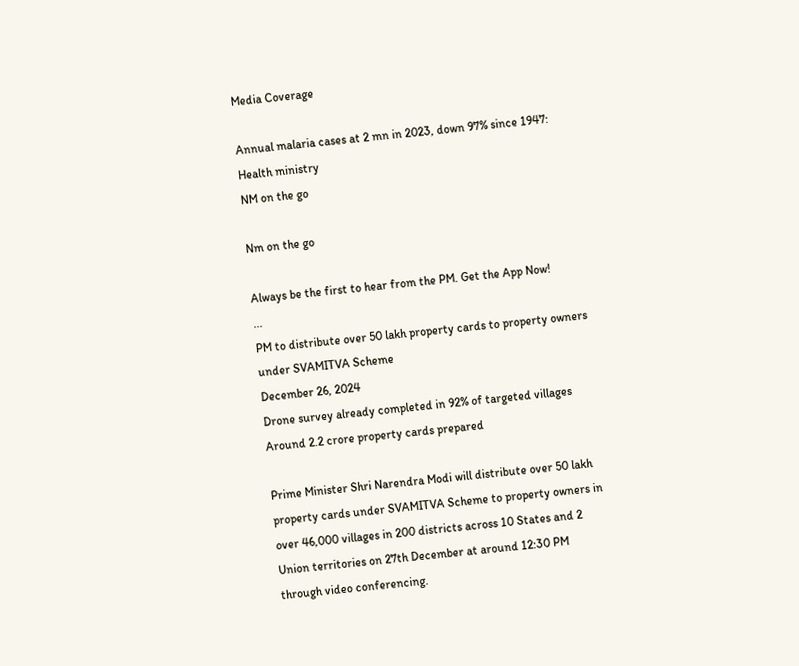Media Coverage

Annual malaria cases at 2 mn in 2023, down 97% since 1947: Health ministry
NM on the go

Nm on the go

Always be the first to hear from the PM. Get the App Now!
...
PM to distribute over 50 lakh property cards to property owners under SVAMITVA Scheme
December 26, 2024
Drone survey already completed in 92% of targeted villages
Around 2.2 crore property cards prepared

Prime Minister Shri Narendra Modi will distribute over 50 lakh property cards under SVAMITVA Scheme to property owners in over 46,000 villages in 200 districts across 10 States and 2 Union territories on 27th December at around 12:30 PM through video conferencing.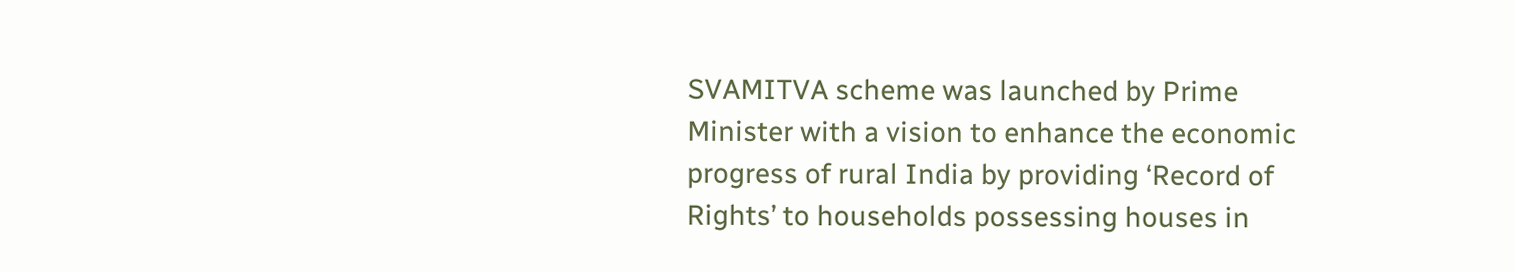SVAMITVA scheme was launched by Prime Minister with a vision to enhance the economic progress of rural India by providing ‘Record of Rights’ to households possessing houses in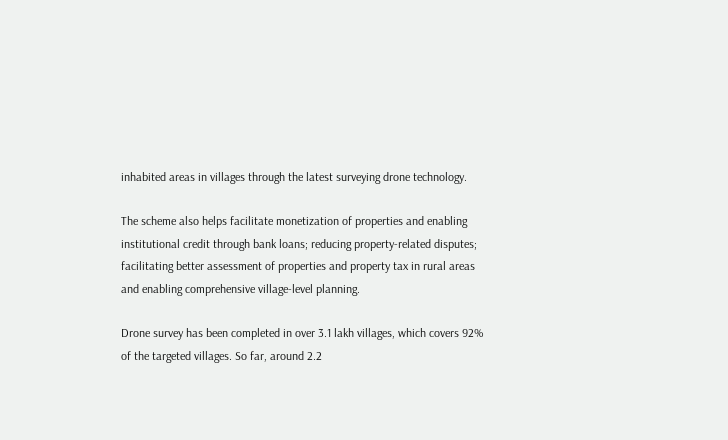inhabited areas in villages through the latest surveying drone technology.

The scheme also helps facilitate monetization of properties and enabling institutional credit through bank loans; reducing property-related disputes; facilitating better assessment of properties and property tax in rural areas and enabling comprehensive village-level planning.

Drone survey has been completed in over 3.1 lakh villages, which covers 92% of the targeted villages. So far, around 2.2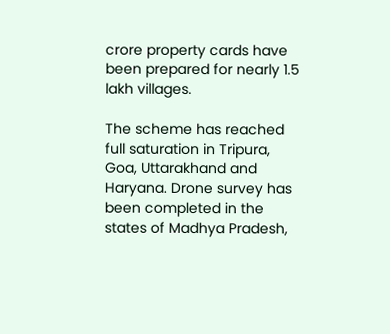crore property cards have been prepared for nearly 1.5 lakh villages.

The scheme has reached full saturation in Tripura, Goa, Uttarakhand and Haryana. Drone survey has been completed in the states of Madhya Pradesh,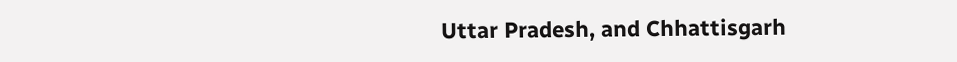Uttar Pradesh, and Chhattisgarh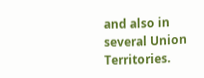and also in several Union Territories.